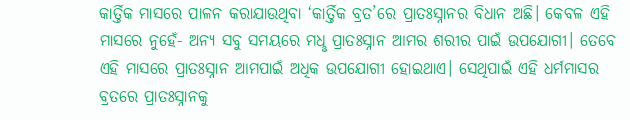କାର୍ତ୍ତିକ ମାସରେ ପାଳନ କରାଯାଉଥିବା ‘କାର୍ତ୍ତିକ ବ୍ରତ’ରେ ପ୍ରାତଃସ୍ନାନର ବିଧାନ ଅଛି। କେବଳ ଏହି ମାସରେ ନୁହେଁ- ଅନ୍ୟ ସବୁ ସମୟରେ ମଧୢ ପ୍ରାତଃସ୍ନାନ ଆମର ଶରୀର ପାଇଁ ଉପଯୋଗୀ। ତେବେ ଏହି ମାସରେ ପ୍ରାତଃସ୍ନାନ ଆମପାଇଁ ଅଧିକ ଉପଯୋଗୀ ହୋଇଥାଏ। ସେଥିପାଇଁ ଏହି ଧର୍ମମାସର ବ୍ରତରେ ପ୍ରାତଃସ୍ନାନକୁ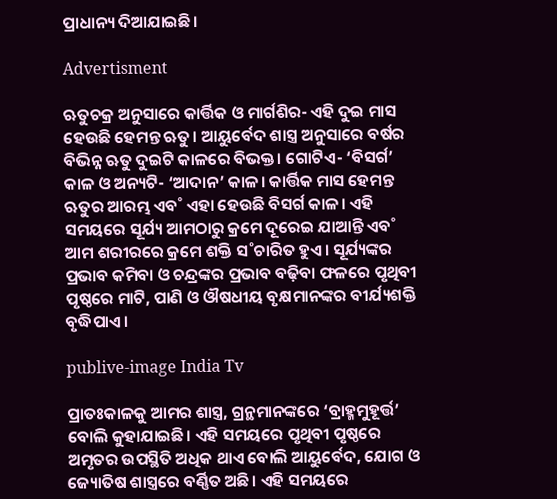ପ୍ରାଧାନ୍ୟ ଦିଆଯାଇଛି।

Advertisment

ଋତୁଚକ୍ର ଅନୁସାରେ କାର୍ତ୍ତିକ ଓ ମାର୍ଗଶିର- ଏହି ଦୁଇ ମାସ ହେଉଛି ହେମନ୍ତ ଋତୁ। ଆୟୁର୍ବେଦ ଶାସ୍ତ୍ର ଅନୁସାରେ ବର୍ଷର ବିଭିନ୍ନ ଋତୁ ଦୁଇଟି କାଳରେ ବିଭକ୍ତ। ଗୋଟିଏ- ‘ବିସର୍ଗ’ କାଳ ଓ ଅନ୍ୟଟି- ‘ଆଦାନ’ କାଳ। କାର୍ତ୍ତିକ ମାସ ହେମନ୍ତ ଋତୁର ଆରମ୍ଭ ଏବ˚ ଏହା ହେଉଛି ବିସର୍ଗ କାଳ। ଏହି ସମୟରେ ସୂର୍ଯ୍ୟ ଆମଠାରୁ କ୍ରମେ ଦୂରେଇ ଯାଆନ୍ତି ଏବ˚ ଆମ ଶରୀରରେ କ୍ରମେ ଶକ୍ତି ସ˚ଚାରିତ ହୁଏ। ସୂର୍ଯ୍ୟଙ୍କର ପ୍ରଭାବ କମିବା ଓ ଚନ୍ଦ୍ରଙ୍କର ପ୍ରଭାବ ବଢ଼ିବା ଫଳରେ ପୃଥିବୀ ପୃଷ୍ଠରେ ମାଟି, ପାଣି ଓ ଔଷଧୀୟ ବୃକ୍ଷମାନଙ୍କର ବୀର୍ଯ୍ୟଶକ୍ତି ବୃଦ୍ଧିପାଏ।

publive-image India Tv

ପ୍ରାତଃକାଳକୁ ଆମର ଶାସ୍ତ୍ର, ଗ୍ରନ୍ଥମାନଙ୍କରେ ‘ବ୍ରାହ୍ମମୁହୂର୍ତ୍ତ’ ବୋଲି କୁହାଯାଇଛି। ଏହି ସମୟରେ ପୃଥିବୀ ପୃଷ୍ଠରେ ଅମୃତର ଉପସ୍ଥିତି ଅଧିକ ଥାଏ ବୋଲି ଆୟୁର୍ବେଦ, ଯୋଗ ଓ ଜ୍ୟୋତିଷ ଶାସ୍ତ୍ରରେ ବର୍ଣ୍ଣିତ ଅଛି। ଏହି ସମୟରେ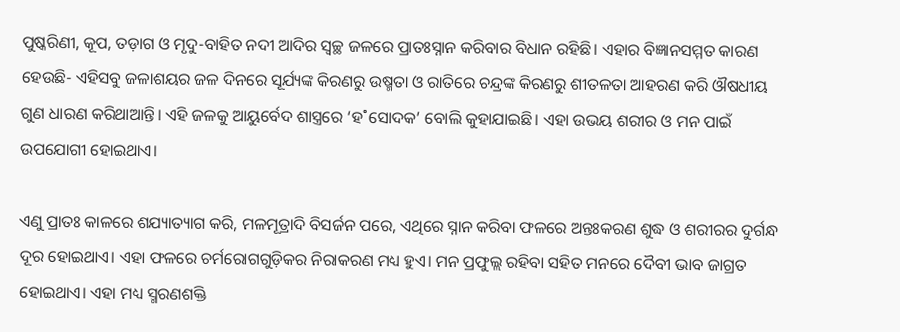ପୁଷ୍କରିଣୀ, କୂପ, ତଡ଼ାଗ ଓ ମୃଦୁ-ବାହିତ ନଦୀ ଆଦିର ସ୍ବଚ୍ଛ ଜଳରେ ପ୍ରାତଃସ୍ନାନ କରିବାର ବିଧାନ ରହିଛି। ଏହାର ବିଜ୍ଞାନସମ୍ମତ କାରଣ ହେଉଛି- ଏହିସବୁ ଜଳାଶୟର ଜଳ ଦିନରେ ସୂର୍ଯ୍ୟଙ୍କ କିରଣରୁ ଉଷ୍ମତା ଓ ରାତିରେ ଚନ୍ଦ୍ରଙ୍କ କିରଣରୁ ଶୀତଳତା ଆହରଣ କରି ଔଷଧୀୟ ଗୁଣ ଧାରଣ କରିଥାଆନ୍ତି। ଏହି ଜଳକୁ ଆୟୁର୍ବେଦ ଶାସ୍ତ୍ରରେ ‘ହ˚ସୋଦକ’ ବୋଲି କୁହାଯାଇଛି। ଏହା ଉଭୟ ଶରୀର ଓ ମନ ପାଇଁ ଉପଯୋଗୀ ହୋଇଥାଏ।

ଏଣୁ ପ୍ରାତଃ କାଳରେ ଶଯ୍ୟାତ୍ୟାଗ କରି, ମଳମୂତ୍ରାଦି ବିସର୍ଜନ ପରେ, ଏଥିରେ ସ୍ନାନ କରିବା ଫଳରେ ଅନ୍ତଃକରଣ ଶୁଦ୍ଧ ଓ ଶରୀରର ଦୁର୍ଗନ୍ଧ ଦୂର ହୋଇଥାଏ। ଏହା ଫଳରେ ଚର୍ମରୋଗଗୁଡ଼ିକର ନିରାକରଣ ମଧ୍ୟ ହୁଏ। ମନ ପ୍ରଫୁଲ୍ଲ ରହିବା ସହିତ ମନରେ ଦୈବୀ ଭାବ ଜାଗ୍ରତ ହୋଇଥାଏ। ଏହା ମଧ୍ୟ ସ୍ମରଣଶକ୍ତି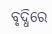ବୃଦ୍ଧିରେ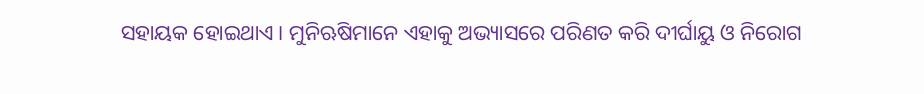ସହାୟକ ହୋଇଥାଏ। ମୁନିଋଷିମାନେ ଏହାକୁ ଅଭ୍ୟାସରେ ପରିଣତ କରି ଦୀର୍ଘାୟୁ ଓ ନିରୋଗ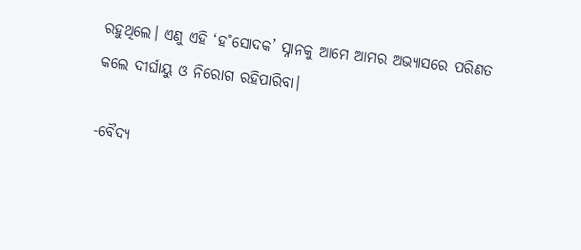ରହୁଥିଲେ। ଏଣୁ ଏହି ‘ହ˚ସୋଦକ’ ସ୍ନାନକୁ ଆମେ ଆମର ଅଭ୍ୟାସରେ ପରିଣତ କଲେ ଦୀର୍ଘାୟୁ ଓ ନିରୋଗ ରହିପାରିବା।

-ବୈଦ୍ୟ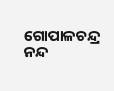ଗୋପାଳଚନ୍ଦ୍ର ନନ୍ଦ